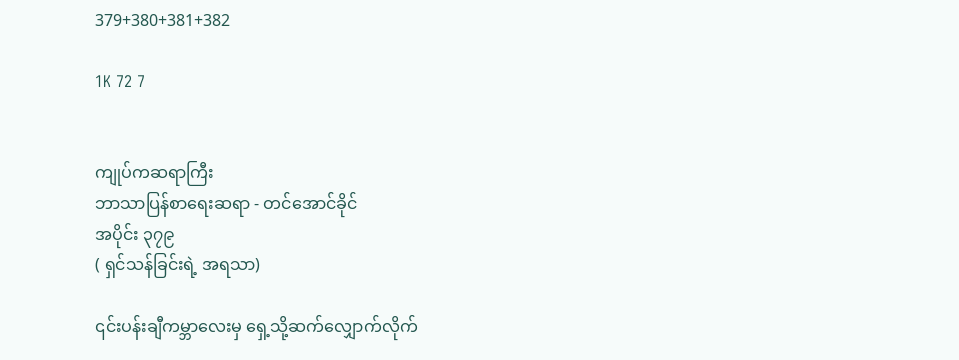379+380+381+382

1K 72 7


ကျုပ်ကဆရာကြီး
ဘာသာပြန်စာရေးဆရာ - တင်အောင်ခိုင်
အပိုင်း ၃၇၉
( ရှင်သန်ခြင်းရဲ့ အရသာ)

၎င်းပန်းချီကမ္ဘာလေးမှ ရှေ့သို့ဆက်လျှောက်လိုက်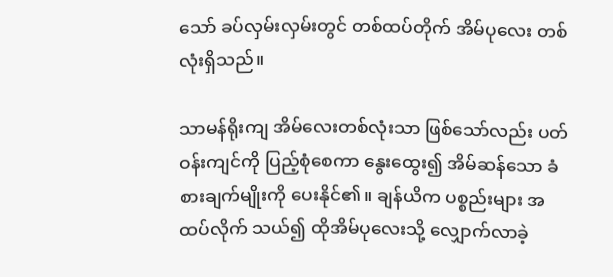သော် ခပ်လှမ်းလှမ်းတွင် တစ်ထပ်တိုက် အိမ်ပုလေး တစ်လုံးရှိသည်။

သာမန်ရိုးကျ အိမ်လေးတစ်လုံးသာ ဖြစ်သော်လည်း ပတ်ဝန်းကျင်ကို ပြည့်စုံစေကာ နွေးထွေး၍ အိမ်ဆန်သော ခံစားချက်မျိုးကို ပေးနိုင်၏။ ချန်ယိက ပစ္စည်းများ အထပ်လိုက် သယ်၍ ထိုအိမ်ပုလေးသို့ လျှောက်လာခဲ့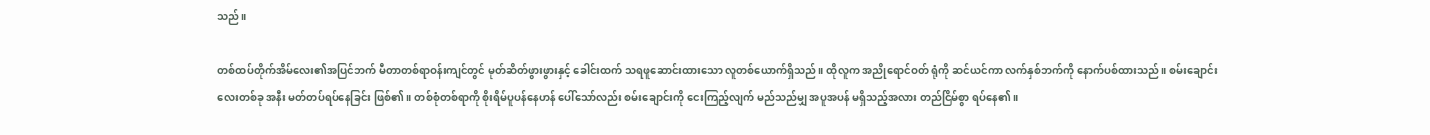သည်။

တစ်ထပ်တိုက်အိမ်လေး၏အပြင်ဘက် မီတာတစ်ရာဝန်းကျင်တွင် မုတ်ဆိတ်ဖွားဖွားနှင့် ခေါင်းထက် သရဖူဆောင်းထားသော လူတစ်ယောက်ရှိသည်။ ထိုလူက အညိုရောင်ဝတ် ရုံကို ဆင်ယင်ကာ လက်နှစ်ဘက်ကို နောက်ပစ်ထားသည်။ စမ်းချောင်းလေးတစ်ခု အနီး မတ်တပ်ရပ်နေခြင်း ဖြစ်၏။ တစ်စုံတစ်ရာကို စိုးရိမ်ပူပန်နေဟန် ပေါ်သော်လည်း စမ်းချောင်းကို ငေးကြည့်လျက် မည်သည်မျှ အပူအပန် မရှိသည့်အလား တည်ငြိမ်စွာ ရပ်နေ၏။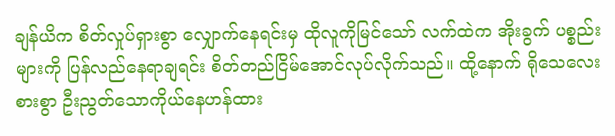ချန်ယိက စိတ်လှုပ်ရှားစွာ လျှောက်နေရင်းမှ ထိုလူကိုမြင်သော် လက်ထဲက အိုးခွက် ပစ္စည်းများကို ပြန်လည်နေရာချရင်း စိတ်တည်ငြိမ်အောင်လုပ်လိုက်သည်။ ထို့နောက် ရိုသေလေးစားစွာ ဦးညွတ်သောကိုယ်နေဟန်ထား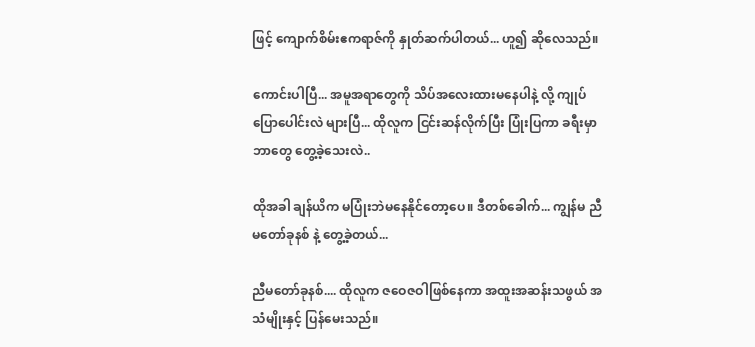ဖြင့် ကျောက်စိမ်းဧကရာဇ်ကို နှုတ်ဆက်ပါတယ်... ဟူ၍ ဆိုလေသည်။

ကောင်းပါပြီ... အမူအရာတွေကို သိပ်အလေးထားမနေပါနဲ့ လို့ ကျုပ်ပြောပေါင်းလဲ များပြီ... ထိုလူက ငြင်းဆန်လိုက်ပြီး ပြုံးပြကာ ခရီးမှာ ဘာတွေ တွေ့ခဲ့သေးလဲ..

ထိုအခါ ချန်ယိက မပြုံးဘဲမနေနိုင်တော့ပေ။ ဒီတစ်ခေါက်... ကျွန်မ ညီမတော်ခုနစ် နဲ့ တွေ့ခဲ့တယ်...

ညီမတော်ခုနစ်.... ထိုလူက ဇဝေဇဝါဖြစ်နေကာ အထူးအဆန်းသဖွယ် အသံမျိုးနှင့် ပြန်မေးသည်။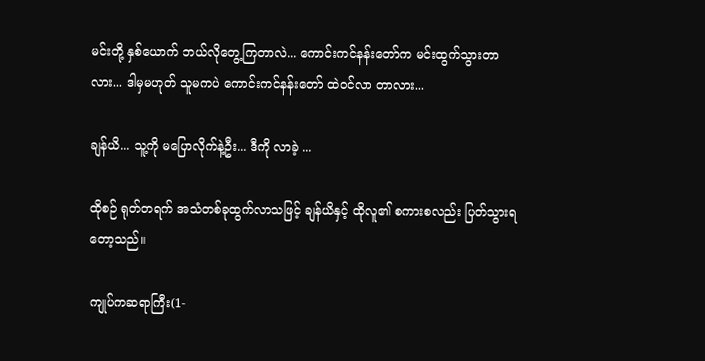မင်းတို့ နှစ်ယောက် ဘယ်လိုတွေ့ကြတာလဲ... ကောင်းကင်နန်းတော်က မင်းထွက်သွားတာလား... ဒါမှမဟုတ် သူမကပဲ ကောင်းကင်နန်းတော် ထဲဝင်လာ တာလား...

ချန်ယိ... သူ့ကို မပြောလိုက်နဲ့ဦး... ဒီကို လာခဲ့ ...

ထိုစဉ် ရုတ်တရက် အသံတစ်ခုထွက်လာသဖြင့် ချန်ယိနှင့် ထိုလူ၏ စကားစလည်း ပြတ်သွားရတော့သည်။

ကျုပ်ကဆရာကြီး(1-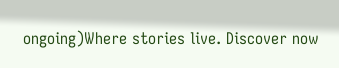ongoing)Where stories live. Discover now